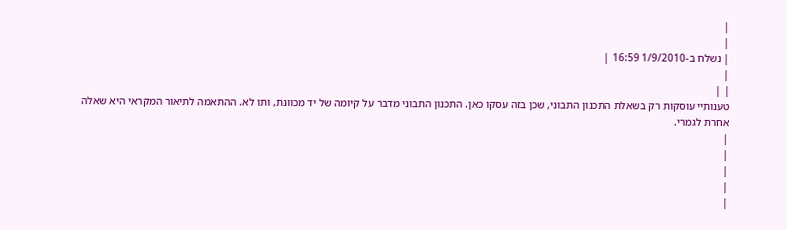|
|
| נשלח ב-1/9/2010 16:59 |
|
| |
טענותיי עוסקות רק בשאלת התכנון התבוני, שכן בזה עסקו כאן. התכנון התבוני מדבר על קיומה של יד מכוונת, ותו לא. ההתאמה לתיאור המקראי היא שאלה אחרת לגמרי.
|
|
|
|
|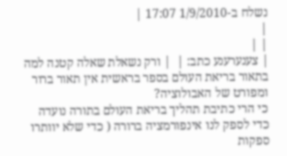נשלח ב-1/9/2010 17:07 |
|
| |
| צענערענע כתב: |  | ורק נשאלת שאלה קטנה למה בתאור בריאת העולם בספר בראשית אין תאור ברור ומפורט של האבולוציה?
כי הרי כתיבת תהליך בריאת העולם בתורה נועדה כדי לספק לנו אינפורמציה ברורה ( כדי שלא יוותרו ספקות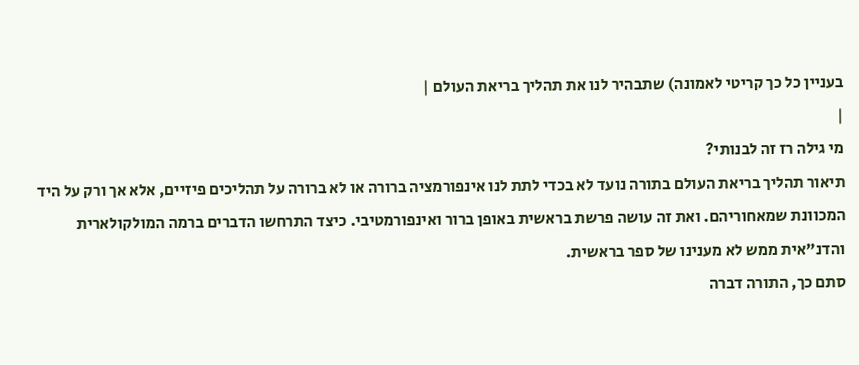בעניין כל כך קריטי לאמונה) שתבהיר לנו את תהליך בריאת העולם |
|
מי גילה רז זה לבנותי?
תיאור תהליך בריאת העולם בתורה נועד לא בכדי לתת לנו אינפורמציה ברורה או לא ברורה על תהליכים פיזיים, אלא אך ורק על היד המכוונת שמאחוריהם. ואת זה עושה פרשת בראשית באופן ברור ואינפורמטיבי. כיצד התרחשו הדברים ברמה המולקולארית והדנ"אית ממש לא מענינו של ספר בראשית.
סתם כך, התורה דברה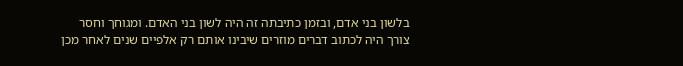בלשון בני אדם, ובזמן כתיבתה זה היה לשון בני האדם. ומגוחך וחסר צורך היה לכתוב דברים מוזרים שיבינו אותם רק אלפיים שנים לאחר מכן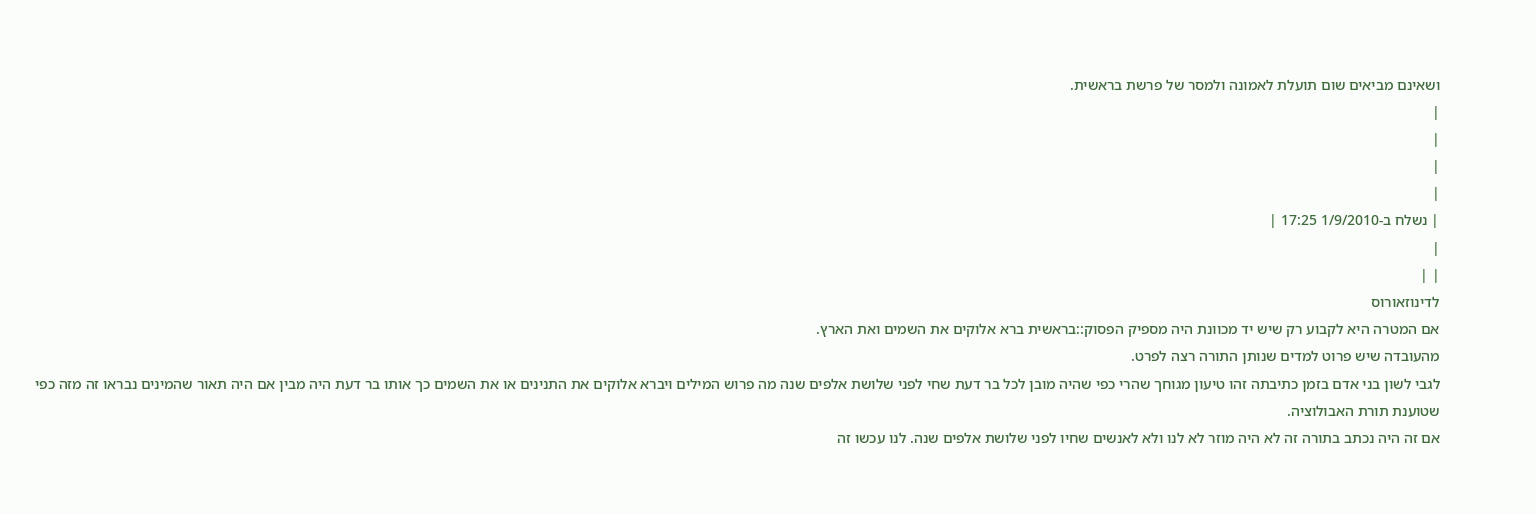ושאינם מביאים שום תועלת לאמונה ולמסר של פרשת בראשית.
|
|
|
|
| נשלח ב-1/9/2010 17:25 |
|
| |
לדינוזאורוס
אם המטרה היא לקבוע רק שיש יד מכוונת היה מספיק הפסוק::בראשית ברא אלוקים את השמים ואת הארץ.
מהעובדה שיש פרוט למדים שנותן התורה רצה לפרט.
לגבי לשון בני אדם בזמן כתיבתה זהו טיעון מגוחך שהרי כפי שהיה מובן לכל בר דעת שחי לפני שלושת אלפים שנה מה פרוש המילים ויברא אלוקים את התנינים או את השמים כך אותו בר דעת היה מבין אם היה תאור שהמינים נבראו זה מזה כפי שטוענת תורת האבולוציה.
אם זה היה נכתב בתורה זה לא היה מוזר לא לנו ולא לאנשים שחיו לפני שלושת אלפים שנה. לנו עכשו זה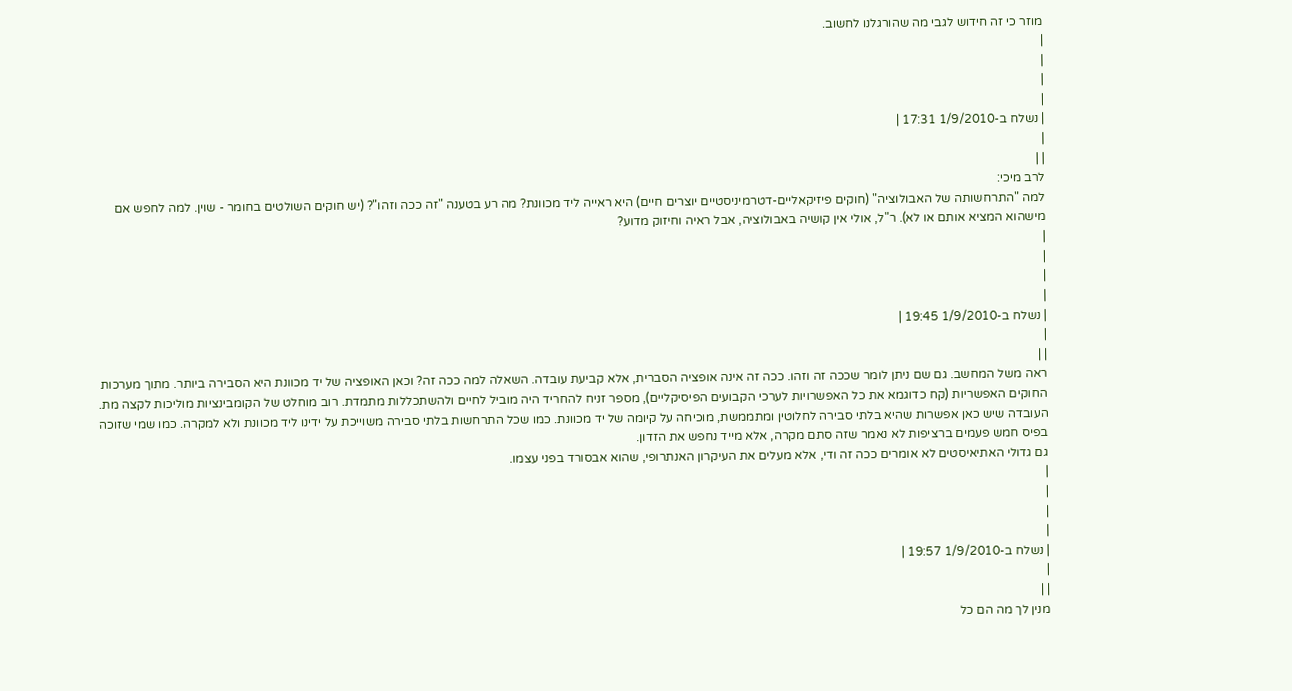מוזר כי זה חידוש לגבי מה שהורגלנו לחשוב.
|
|
|
|
| נשלח ב-1/9/2010 17:31 |
|
| |
לרב מיכי:
למה "התרחשותה של האבולוציה" (חוקים פיזיקאליים-דטרמיניסטיים יוצרים חיים) היא ראייה ליד מכוונת? מה רע בטענה "זה ככה וזהו"? (יש חוקים השולטים בחומר - שוין. למה לחפש אם מישהוא המציא אותם או לא). ר"ל, אולי אין קושיה באבולוציה, אבל ראיה וחיזוק מדוע?
|
|
|
|
| נשלח ב-1/9/2010 19:45 |
|
| |
ראה משל המחשב. גם שם ניתן לומר שככה זה וזהו. ככה זה אינה אופציה הסברית, אלא קביעת עובדה. השאלה למה ככה זה? וכאן האופציה של יד מכוונת היא הסבירה ביותר. מתוך מערכות החוקים האפשריות (קח כדוגמא את כל האפשרויות לערכי הקבועים הפיסיקליים), מספר זניח להחריד היה מוביל לחיים ולהשתכללות מתמדת. רוב מוחלט של הקומבינציות מוליכות לקצה מת. העובדה שיש כאן אפשרות שהיא בלתי סבירה לחלוטין ומתממשת, מוכיחה על קיומה של יד מכוונת. כמו שכל התרחשות בלתי סבירה משוייכת על ידינו ליד מכוונת ולא למקרה. כמו שמי שזוכה בפיס חמש פעמים ברציפות לא נאמר שזה סתם מקרה, אלא מייד נחפש את הזדון.
גם גדולי האתיאיסטים לא אומרים ככה זה ודי, אלא מעלים את העיקרון האנתרופי, שהוא אבסורד בפני עצמו.
|
|
|
|
| נשלח ב-1/9/2010 19:57 |
|
| |
מנין לך מה הם כל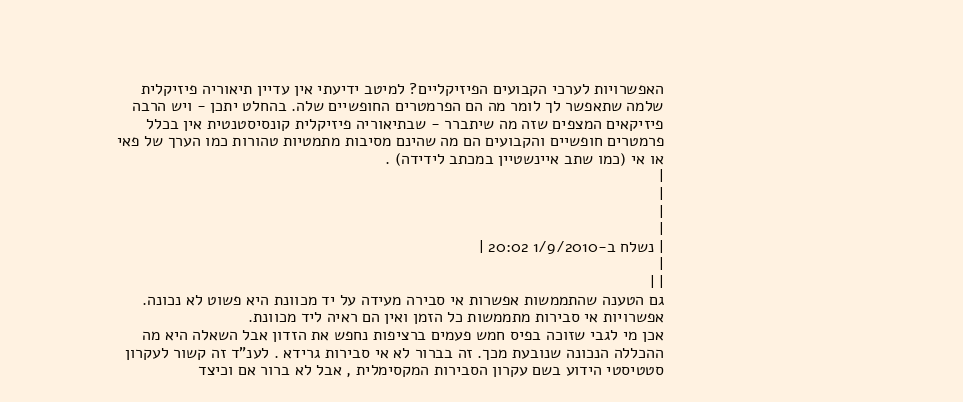האפשרויות לערכי הקבועים הפיזיקליים? למיטב ידיעתי אין עדיין תיאוריה פיזיקלית שלמה שתאפשר לך לומר מה הם הפרמטרים החופשיים שלה. בהחלט יתכן - ויש הרבה פיזיקאים המצפים שזה מה שיתברר - שבתיאוריה פיזיקלית קונסיסטנטית אין בכלל פרמטרים חופשיים והקבועים הם מה שהינם מסיבות מתמטיות טהורות כמו הערך של פאי או אי (כמו שתב איינשטיין במכתב לידידה) .
|
|
|
|
| נשלח ב-1/9/2010 20:02 |
|
| |
גם הטענה שהתממשות אפשרות אי סבירה מעידה על יד מכוונת היא פשוט לא נכונה. אפשרויות אי סבירות מתממשות כל הזמן ואין הם ראיה ליד מכוונת.
אכן מי לגבי שזוכה בפיס חמש פעמים ברציפות נחפש את הזדון אבל השאלה היא מה ההכללה הנכונה שנובעת מכך. זה בברור לא אי סבירות גרידא . לענ"ד זה קשור לעקרון סטטיסטי הידוע בשם עקרון הסבירות המקסימלית , אבל לא ברור אם וכיצד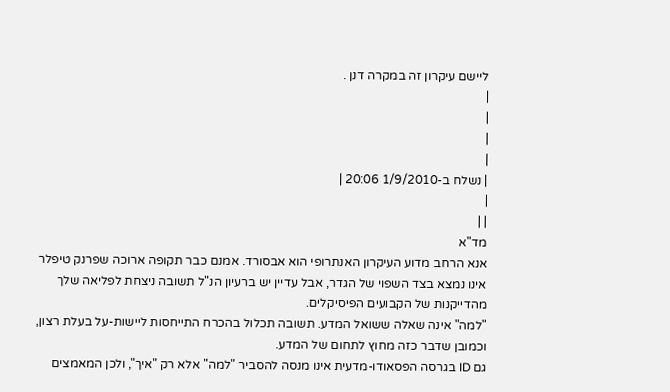ליישם עיקרון זה במקרה דנן .
|
|
|
|
| נשלח ב-1/9/2010 20:06 |
|
| |
מד"א
אנא הרחב מדוע העיקרון האנתרופי הוא אבסורד. אמנם כבר תקופה ארוכה שפרנק טיפלר אינו נמצא בצד השפוי של הגדר, אבל עדיין יש ברעיון הנ"ל תשובה ניצחת לפליאה שלך מהדייקנות של הקבועים הפיסיקלים.
"למה" אינה שאלה ששואל המדע. תשובה תכלול בהכרח התייחסות ליישות-על בעלת רצון, וכמובן שדבר כזה מחוץ לתחום של המדע.
גם ID בגרסה הפסאודו-מדעית אינו מנסה להסביר "למה" אלא רק "איך", ולכן המאמצים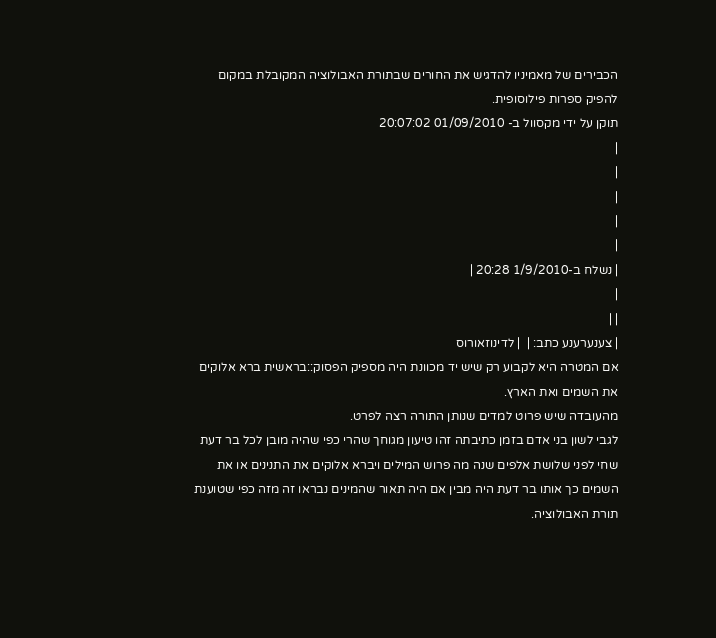הכבירים של מאמיניו להדגיש את החורים שבתורת האבולוציה המקובלת במקום להפיק ספרות פילוסופית.
תוקן על ידי מקסוול ב- 01/09/2010 20:07:02
|
|
|
|
|
| נשלח ב-1/9/2010 20:28 |
|
| |
| צענערענע כתב: |  | לדינוזאורוס
אם המטרה היא לקבוע רק שיש יד מכוונת היה מספיק הפסוק::בראשית ברא אלוקים את השמים ואת הארץ.
מהעובדה שיש פרוט למדים שנותן התורה רצה לפרט.
לגבי לשון בני אדם בזמן כתיבתה זהו טיעון מגוחך שהרי כפי שהיה מובן לכל בר דעת שחי לפני שלושת אלפים שנה מה פרוש המילים ויברא אלוקים את התנינים או את השמים כך אותו בר דעת היה מבין אם היה תאור שהמינים נבראו זה מזה כפי שטוענת תורת האבולוציה.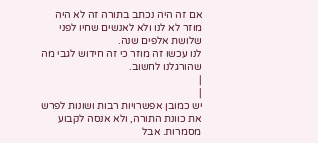אם זה היה נכתב בתורה זה לא היה מוזר לא לנו ולא לאנשים שחיו לפני שלושת אלפים שנה.
לנו עכשו זה מוזר כי זה חידוש לגבי מה שהורגלנו לחשוב.
|
|
יש כמובן אפשרויות רבות ושונות לפרש את כוונת התורה, ולא אנסה לקבוע מסמרות. אבל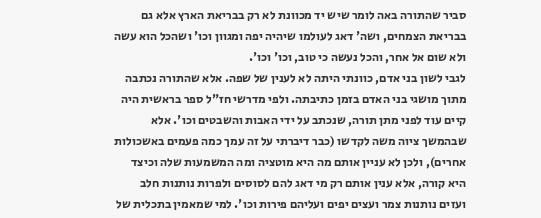סביר שהתורה באה לומר שיש יד מכוונת לא רק בבריאת הארץ אלא גם בבריאת הצמחים, ושה' דאג לעולמו שיהיה יפה ומגוון וכו' ושהכל הוא עשה ולא שום אל אחר, והכל נעשה כי טוב, וכו' וכו'.
לגבי לשון בני אדם, כוונתי היתה לא לענין של שפה. אלא שהתורה נכתבה מתוך מושגי בני האדם בזמן כתיבתה. ולפי מדרשי חז"ל ספר בראשית היה קיים עוד לפני מתן תורה, שנכתב על ידי האבות והשבטים וכו'. אלא שבהמשך ציוה משה לקדשו (כבר דיברתי על זה עמך כמה פעמים באשכולות אחרים), ולכן לא עניין אותם מה היא מוטציה ומה המשמעות שלה וכיצד היא קורה, אלא ענין אותם רק מי דאג להם לסוסים ולפרות נותנות חלב ועזים נותנות צמר ועצים יפים ועליהם פירות וכו'. למי שמאמין בתכלית של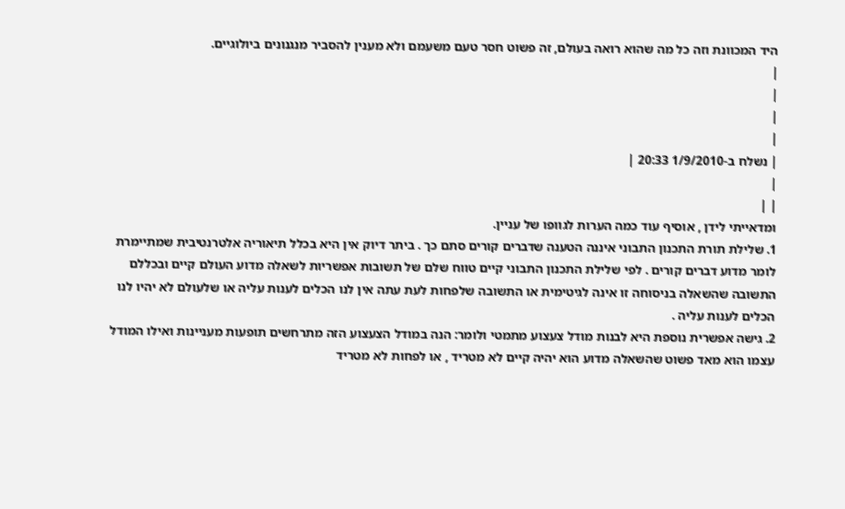היד המכוונת וזה כל מה שהוא רואה בעולם, זה פשוט חסר טעם משעמם ולא מענין להסביר מנגנונים ביולוגיים.
|
|
|
|
| נשלח ב-1/9/2010 20:33 |
|
| |
ומדאייתי לידן , אוסיף עוד כמה הערות לגוופו של עניין.
1. שלילת תורת התכנון התבוני איננה הטענה שדברים קורים סתם כך . ביתר דיוק אין היא בכלל תיאוריה אלטרנטיבית שמתיימרת לומר מדוע דברים קורים . לפי שלילת התכנון התבוני קיים טווח שלם של תשובות אפשריות לשאלה מדוע העולם קיים ובכללם התשובה שהשאלה בניסוחה זו אינה לגיטימית או התשובה שלפחות לעת עתה אין לנו הכלים לענות עליה או שלעולם לא יהיו לנו הכלים לענות עליה .
2. גישה אפשרית נוספת היא לבנות מודל צעצוע מתמטי ולומר: הנה במודל הצעצוע הזה מתרחשים תופעות מעניינות ואילו המודל עצמו הוא מאד פשוט שהשאלה מדוע הוא יהיה קיים לא מטריד , או לפחות לא מטריד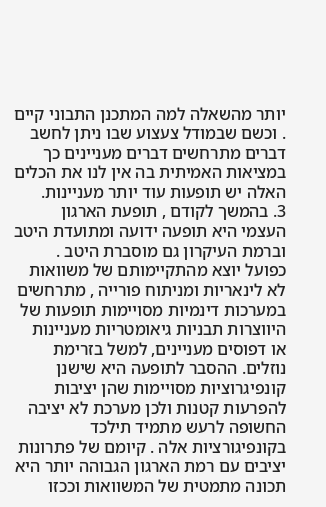יותר מהשאלה למה המתכנן התבוני קיים . וכשם שבמודל צעצוע שבו ניתן לחשב דברים מתרחשים דברים מעניינים כך במציאות האמיתית בה אין לנו את הכלים האלה יש תופעות עוד יותר מעניינות.
3. בהמשך לקודם , תופעת הארגון העצמי היא תופעה ידועה ומתועדת היטב וברמת העיקרון גם מוסברת היטב . כפועל יוצא מהתקיימותם של משוואות לא לינאריות ומניתוח פורייה , מתרחשים במערכות דינמיות מסויימות תופעות של היווצרות תבניות גיאומטריות מעניינות או דפוסים מעניינים, למשל בזרימת נוזלים. ההסבר לתופעה היא שישנן קונפיגרוציות מסויימות שהן יציבות להפרעות קטנות ולכן מערכת לא יציבה החשופה לרעש מתמיד תילכד בקונפיגורציות אלה . קיומם של פתרונות יציבים עם רמת הארגון הגבוהה יותר היא תכונה מתמטית של המשוואות וככזו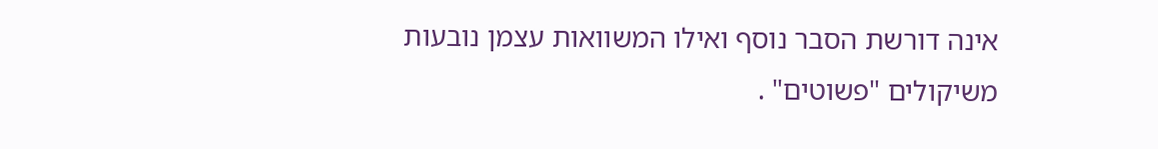אינה דורשת הסבר נוסף ואילו המשוואות עצמן נובעות משיקולים "פשוטים" .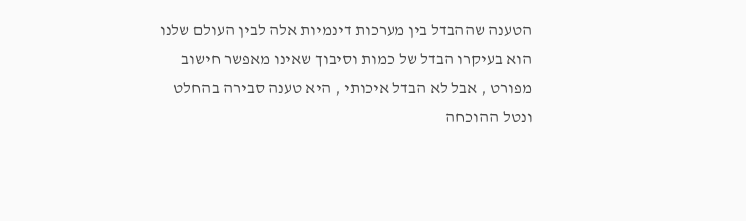הטענה שההבדל בין מערכות דינמיות אלה לבין העולם שלנו הוא בעיקרו הבדל של כמות וסיבוך שאינו מאפשר חישוב מפורט , אבל לא הבדל איכותי , היא טענה סבירה בהחלט ונטל ההוכחה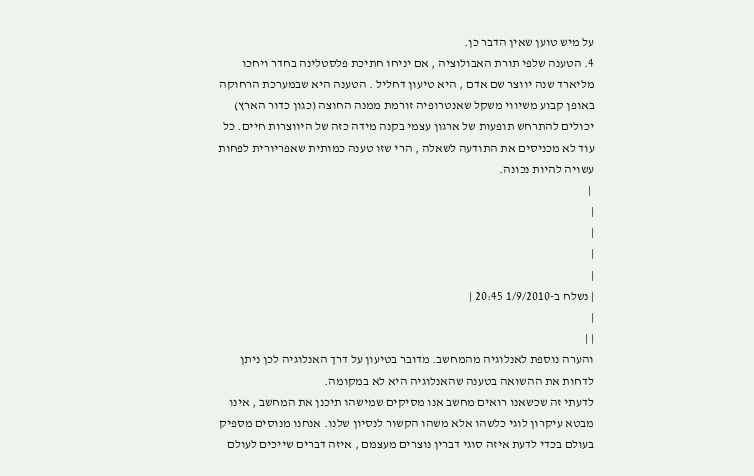על מיש טוען שאין הדבר כן.
4. הטענה שלפי תורת האבולוציה , אם יניחו חתיכת פלסטלינה בחדר ויחכו מליארד שנה יווצר שם אדם , היא טיעון דחליל . הטענה היא שבמערכת הרחוקה באופן קבוע משיווי משקל שאנטרופיה זורמת ממנה החוצה (כגון כדור הארץ) יכולים להתרחש תופעות של ארגון עצמי בקנה מידה כזה של היווצרות חיים. כל עוד לא מכניסים את התודעה לשאלה , הרי שזו טענה כמותית שאפריורית לפחות עשויה להיות נכונה.
 |
|
|
|
|
| נשלח ב-1/9/2010 20:45 |
|
| |
והערה נוספת לאנלוגיה מהמחשב. מדובר בטיעון על דרך האנלוגיה לכן ניתן לדחות את ההשואה בטענה שהאנלוגיה היא לא במקומה.
לדעתי זה שכשאנו רואים מחשב אנו מסיקים שמישהו תיכנן את המחשב , אינו מבטא עיקרון לוגי כלשהו אלא משהו הקשור לנסיון שלנו. אנחנו מנוסים מספיק בעולם בכדי לדעת איזה סוגי דברין נוצרים מעצמם , איזה דברים שייכים לעולם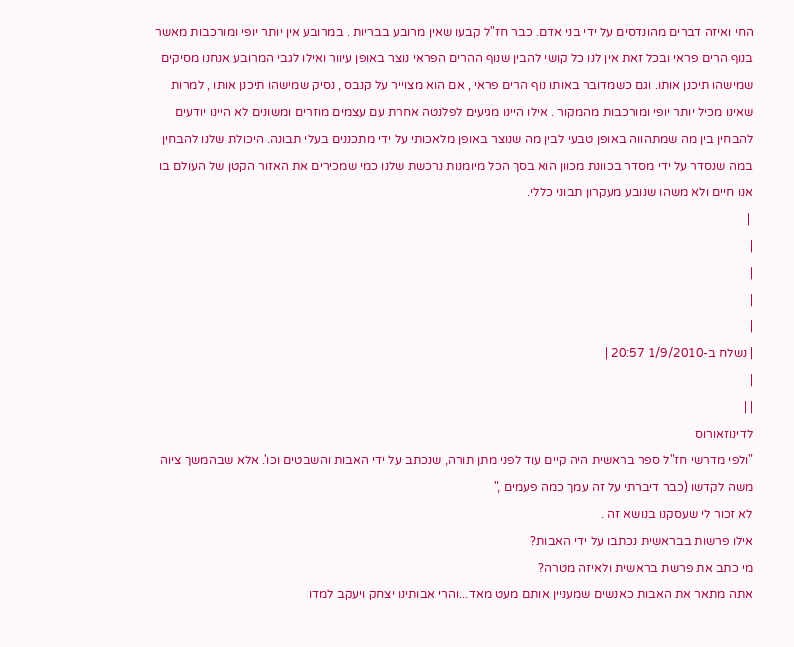החי ואיזה דברים מהונדסים על ידי בני אדם. כבר חז"ל קבעו שאין מרובע בבריות . במרובע אין יותר יופי ומורכבות מאשר בנוף הרים פראי ובכל זאת אין לנו כל קושי להבין שנוף ההרים הפראי נוצר באופן עיוור ואילו לגבי המרובע אנחנו מסיקים שמישהו תיכנן אותו. וגם כשמדובר באותו נוף הרים פראי , אם הוא מצוייר על קנבס , נסיק שמישהו תיכנן אותו , למרות שאינו מכיל יותר יופי ומורכבות מהמקור . אילו היינו מגיעים לפלנטה אחרת עם עצמים מוזרים ומשונים לא היינו יודעים להבחין בין מה שמתהווה באופן טבעי לבין מה שנוצר באופן מלאכותי על ידי מתכננים בעלי תבונה. היכולת שלנו להבחין במה שנסדר על ידי מסדר בכוונת מכוון הוא בסך הכל מיומנות נרכשת שלנו כמי שמכירים את האזור הקטן של העולם בו אנו חיים ולא משהו שנובע מעקרון תבוני כללי.
 |
|
|
|
|
| נשלח ב-1/9/2010 20:57 |
|
| |
לדינוזאורוס
"ולפי מדרשי חז"ל ספר בראשית היה קיים עוד לפני מתן תורה, שנכתב על ידי האבות והשבטים וכו'. אלא שבהמשך ציוה משה לקדשו (כבר דיברתי על זה עמך כמה פעמים ,"
לא זכור לי שעסקנו בנושא זה .
אילו פרשות בבראשית נכתבו על ידי האבות?
מי כתב את פרשת בראשית ולאיזה מטרה?
אתה מתאר את האבות כאנשים שמעניין אותם מעט מאד...והרי אבותינו יצחק ויעקב למדו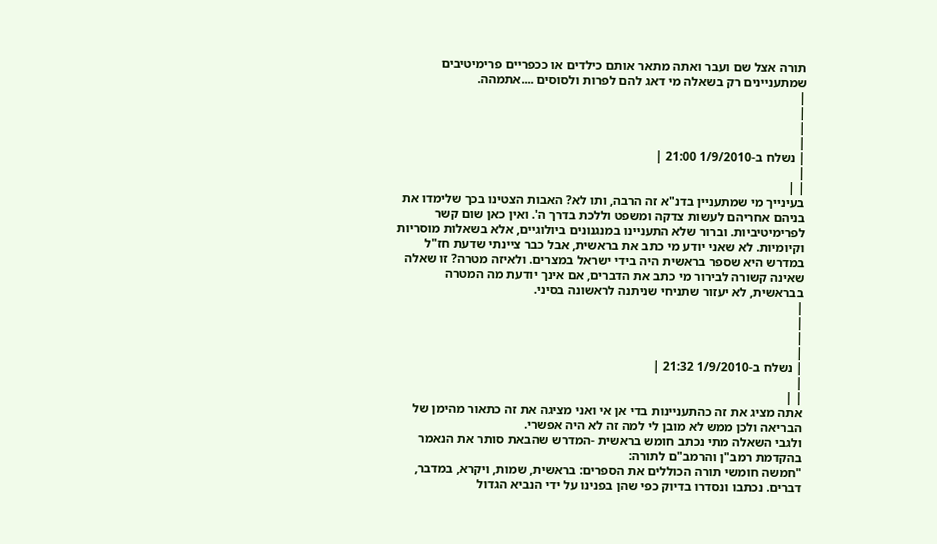תורה אצל שם ועבר ואתה מתאר אותם כילדים או ככפריים פרימיטיבים שמתעניינים רק בשאלה מי דאג להם לפרות ולסוסים ....אתמהה.
|
|
|
|
| נשלח ב-1/9/2010 21:00 |
|
| |
בעינייך מי שמתעניין בדנ"א זה הרבה, ותו לא? האבות הצטינו בכך שלימדו את בניהם אחריהם לעשות צדקה ומשפט וללכת בדרך ה'. ואין כאן שום קשר לפרימיטיביות. וברור שלא התעניינו במנגנונים ביולוגיים, אלא בשאלות מוסריות וקיומיות. לא שאני יודע מי כתב את בראשית, אבל כבר ציינתי שדעת חז"ל במדרש היא שספר בראשית היה בידי ישראל במצרים. ולאיזה מטרה? זו שאלה שאינה קשורה לבירור מי כתב את הדברים, אם אינך יודעת מה המטרה בבראשית, לא יעזור שתניחי שניתנה לראשונה בסיני.
|
|
|
|
| נשלח ב-1/9/2010 21:32 |
|
| |
אתה מציג את זה כהתעניינות בדי אן אי ואני מציגה את זה כתאור מהימן של הבריאה ולכן ממש לא מובן לי למה זה לא היה אפשרי.
ולגבי השאלה מתי נכתב חומש בראשית -המדרש שהבאת סותר את הנאמר בהקדמת רמב"ן והרמב"ם לתורה:
"חמשה חומשי תורה הכוללים את הספרים: בראשית, שמות, ויקרא, במדבר, דברים. נכתבו ונסדרו בדיוק כפי שהן בפנינו על ידי הנביא הגדול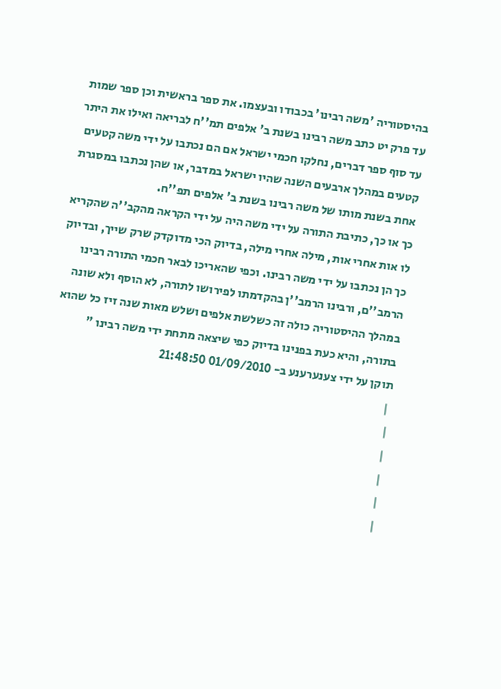בהיסטוריה 'משה רבינו' בכבודו ובעצמו. את ספר בראשית וכן ספר שמות עד פרק יט כתב משה רבינו בשנת ב' אלפים תמ''ח לבריאה ואילו את היתר עד סוף ספר דברים, נחלקו חכמי ישראל אם הם נכתבו על ידי משה קטעים קטעים במהלך ארבעים השנה שהיו ישראל במדבר, או שהן נכתבו במסגרת אחת בשנת מותו של משה רבינו בשנת ב' אלפים תפ''ח.
כך או כך, כתיבת התורה על ידי משה היה על ידי הקראה מהקב''ה שהקריא לו אות אחרי אות, מילה אחרי מילה, בדיוק הכי מדוקדק שרק שייך, ובדיוק כך הן נכתבו על ידי משה רבינו. וכפי שהאריכו לבאר חכמי התורה רבינו הרמב''ם, ורבינו הרמב''ן בהקדמתו לפירושו לתורה, לא הוסף ולא שונה במהלך ההיסטוריה כולה זה כשלשת אלפים ושלש מאות שנה זיז כל שהוא בתורה, והיא כעת בפנינו בדיוק כפי שיצאה מתחת ידי משה רבינו "
תוקן על ידי צענערענע ב- 01/09/2010 21:48:50
 |
|
|
|
|
|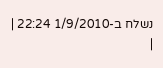נשלח ב-1/9/2010 22:24 |
|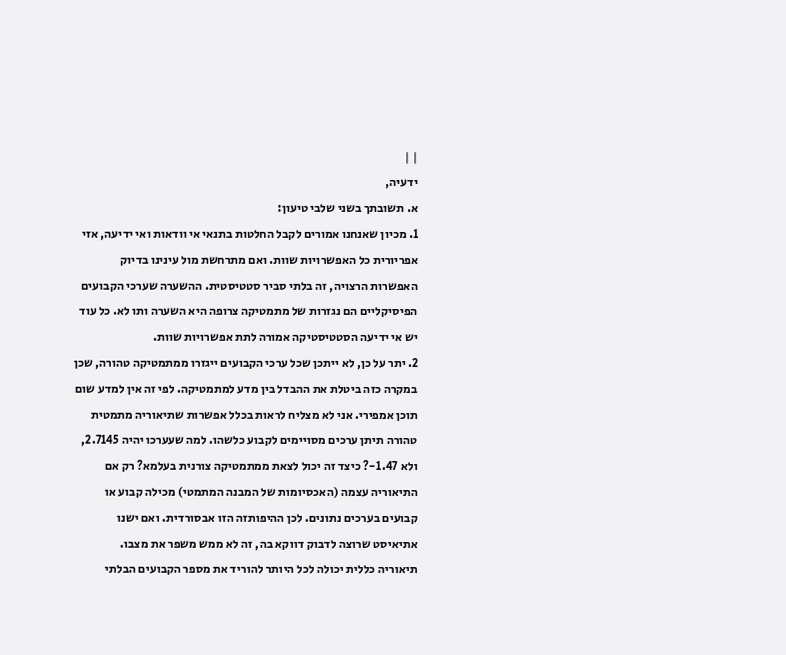| |
ידעיה,
א. תשובתך בשני שלבי טיעון:
1. מכיון שאנחנו אמורים לקבל החלטות בתנאי אי וודאות ואי ידיעה, אזי אפריורית כל האפשרויות שוות. ואם מתרחשת מול עינינו בדיוק האפשרות הרצויה, זה בלתי סביר סטטיסטית. ההשערה שערכי הקבועים הפיסיקליים הם נגזרות של מתמטיקה צרופה היא השערה ותו לא. כל עוד יש אי ידיעה הסטטיסטיקה אמורה לתת אפשרויות שוות.
2. יתר על כן, לא ייתכן שכל ערכי הקבועים ייגזרו ממתמטיקה טהורה, שכן במקרה כזה ביטלת את ההבדל בין מדע למתמטיקה. לפי זה אין למדע שום תוכן אמפירי. אני לא מצליח לראות בכלל אפשרות שתיאוריה מתמטית טהורה תיתן ערכים מסויימים לקבוע כלשהו. למה שעערכו יהיה 2.7145, ולא 1.47-? כיצד זה יכול לצאת ממתמטיקה צורנית בעלמא? רק אם התיאוריה עצמה (האכסיומות של המבנה המתמטי) מכילה קבוע או קבועים בערכים נתונים. לכן ההיפותזה הזו אבסורדית. ואם ישנו אתיאיסט שרוצה לדבוק דווקא בה, זה לא ממש משפר את מצבו.
תיאוריה כללית יכולה לכל היותר להוריד את מספר הקבועים הבלתי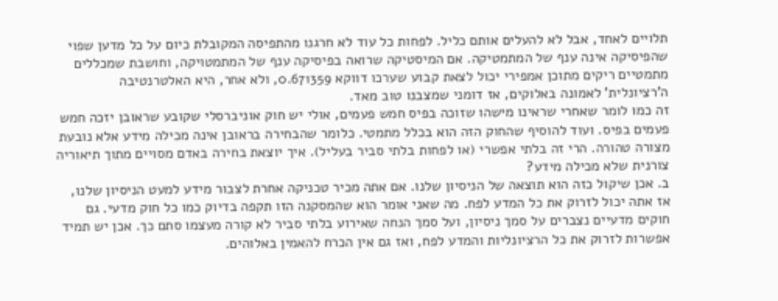תלויים לאחד, אבל לא להעלים אותם כליל. לפחות כל עוד לא חרגנו מהתפיסה המקובלת כיום על כל מדען שפוי שהפיסיקה אינה ענף של המתמטיקה. אם המיסטיקה שרואה בפיסיקה ענף של המתמטויקה, וחושבת שמכללים מתמטיים ריקים מתוכן אמפירי יכול לצאת קבוע שערכו דווקא 0.671359, ולא אחר, היא האלטרנטיבה ה'רציונלית' לאמונה באלוקים, אז דומני שמצבנו טוב מאד.
זה כמו לומר שאחרי שראינו מישהו שזוכה בפיס חמש פעמים, אולי יש חוק אוניברסלי שקובע שראובן יזכה חמש פעמים בפיס. ועוד להוסיף שהחוק הזה הוא בכלל מתמטי. כלומר שהבחירה בראובן אינה מכילה מידע אלא נובעת מצורה טהורה. הרי זה בלתי אפשרי (או לפחות בלתי סביר בעליל). איך יוצאת בחירה באדם מסויים מתוך תיאוריה צורנית שלא מכילה מידע?
ב. אכן שיקול כזה הוא תוצאה של הניסיון שלנו. אם אתה מכיר טכניקה אחרת לצבור מידע למעט הניסיון שלנו, אז אתה יכול לזרוק את כל המדע לפח. מה שאני אומר הוא שהמסקנה הזו תקפה בדיוק כמו כל חוק מדעי. גם חוקים מדעיים נצברים על סמך ניסיון, ועל סמך הנחה שאירוע בלתי סביר לא קורה מעצמו סתם כך. אכן יש תמיד אפשרות לזרוק את כל הרציונליות והמדע לפח, ואז גם אין הכרח להאמין באלוהים.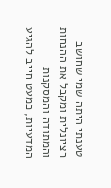טענתי היתה שמי שחושב רציונלית ומקבל את ההנחות והמתודה והמסקנות המדעיות, כמעט חייב להגיע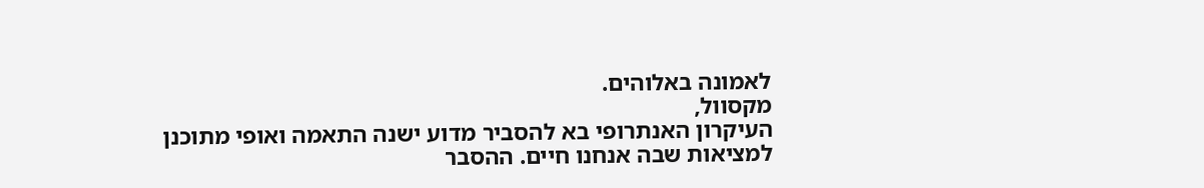לאמונה באלוהים.
מקסוול,
העיקרון האנתרופי בא להסביר מדוע ישנה התאמה ואופי מתוכנן למציאות שבה אנחנו חיים. ההסבר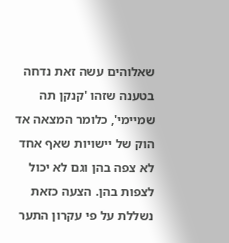שאלוהים עשה זאת נדחה בטענה שזהו 'קנקן תה שמיימי', כלומר המצאה אד הוק של יישויות שאף אחד לא צפה בהן וגם לא יכול לצפות בהן. הצעה כזאת נשללת על פי עקרון התער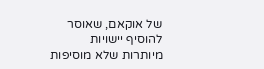של אוקאם, שאוסר להוסיף יישויות מיותרות שלא מוסיפות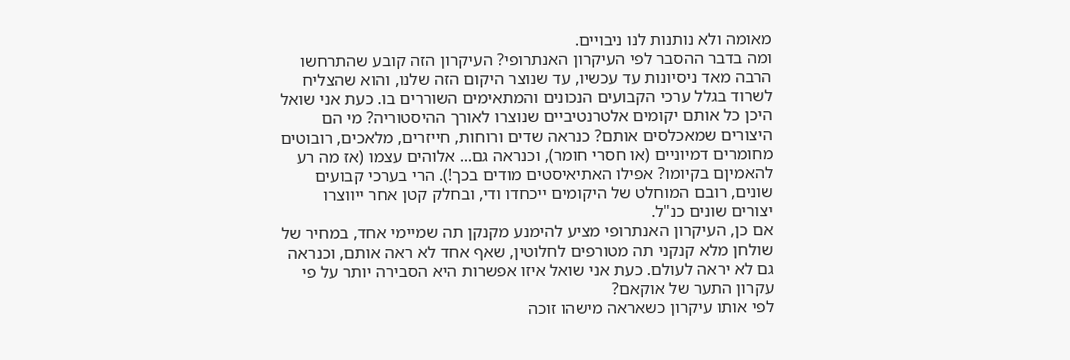מאומה ולא נותנות לנו ניבויים.
ומה בדבר ההסבר לפי העיקרון האנתרופי? העיקרון הזה קובע שהתרחשו הרבה מאד ניסיונות עד עכשיו, עד שנוצר היקום הזה שלנו, והוא שהצליח לשרוד בגלל ערכי הקבועים הנכונים והמתאימים השוררים בו. כעת אני שואל היכן כל אותם יקומים אלטרנטיביים שנוצרו לאורך ההיסטוריה? מי הם היצורים שמאכלסים אותם? כנראה שדים ורוחות, חייזרים, מלאכים, רובוטים מחומרים דמיוניים (או חסרי חומר), וכנראה גם... אלוהים עצמו (אז מה רע להאמיןם בקיומו? אפילו האתיאיסטים מודים בכך!). הרי בערכי קבועים שונים, רובם המוחלט של היקומים ייכחדו ודי, ובחלק קטן אחר ייווצרו יצורים שונים כנ"ל.
אם כן, העיקרון האנתרופי מציע להימנע מקנקן תה שמיימי אחד, במחיר של שולחן מלא קנקני תה מטורפים לחלוטין, שאף אחד לא ראה אותם, וכנראה גם לא יראה לעולם. כעת אני שואל איזו אפשרות היא הסבירה יותר על פי עקרון התער של אוקאם?
לפי אותו עיקרון כשאראה מישהו זוכה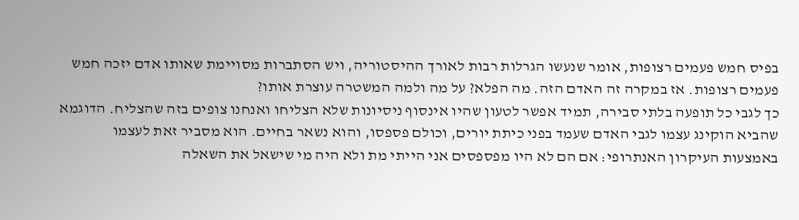בפיס חמש פעמים רצופות, אומר שנעשו הגרלות רבות לאורך ההיסטוריה, ויש הסתברות מסויימת שאותו אדם יזכה חמש פעמים רצופות. אז במקרה זה האדם הזה. מה הפלא? על מה ולמה המשטרה עוצרת אותו?
כך לגבי כל תופעה בלתי סבירה, תמיד אפשר לטעון שהיו אינסוף ניסיונות שלא הצליחו ואנחנו צופים בזה שהצליח. הדוגמא שהביא הוקינג עצמו לגבי האדם שעמד בפני כיתת יורים, וכולם פספסו, והוא נשאר בחיים. הוא מסביר זאת לעצמו באמצעות העיקרון האנתרופי: אם הם לא היו מפספסים אני הייתי מת ולא היה מי שישאל את השאלה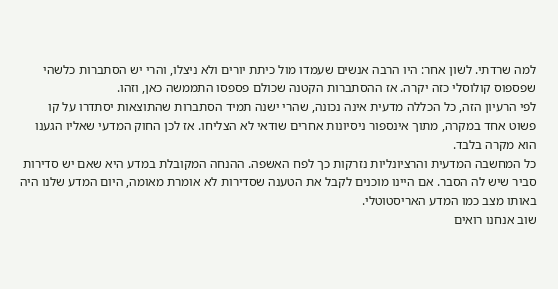למה שרדתי. לשון אחר: היו הרבה אנשים שעמדו מול כיתת יורים ולא ניצלו, והרי יש הסתברות כלשהי שפספוס קולוסלי כזה יקרה. אז ההסתברות הקטנה שכולם פספסו התממשה כאן, וזהו.
לפי הרעיון הזה, כל הכללה מדעית אינה נכונה, שהרי ישנה תמיד הסתברות שהתוצאות יסתדרו על קו פשוט אחד במקרה, מתוך אינספור ניסיונות אחרים שודאי לא הצליחו. אז לכן החוק המדעי שאליו הגענו הוא מקרה בלבד.
כל המחשבה המדעית והרציונליות נזרקות כך לפח האשפה. ההנחה המקובלת במדע היא שאם יש סדירות סביר שיש לה הסבר. אם היינו מוכנים לקבל את הטענה שסדירות לא אומרת מאומה, היום המדע שלנו היה באותו מצב כמו המדע האריסטוטלי.
שוב אנחנו רואים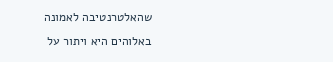שהאלטרנטיבה לאמונה באלוהים היא ויתור על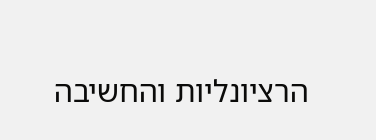הרציונליות והחשיבה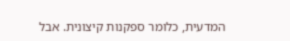המדעית, כלומר ספקנות קיצונית. אבל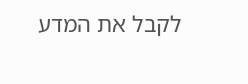לקבל את המדע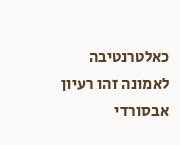כאלטרנטיבה לאמונה זהו רעיון אבסורדי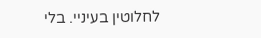לחלוטין בעיניי. בלי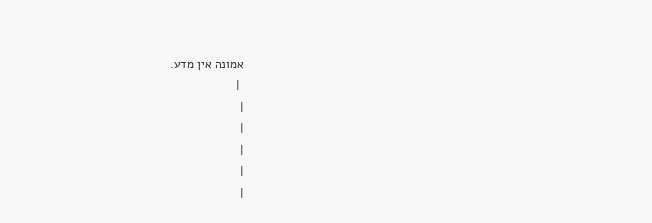אמונה אין מדע.
 |
|
|
|
|
|